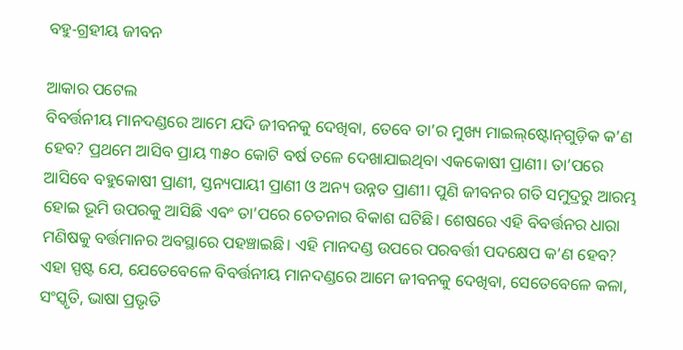ବହୁ-ଗ୍ରହୀୟ ଜୀବନ

ଆକାର ପଟେଲ
ବିବର୍ତ୍ତନୀୟ ମାନଦଣ୍ଡରେ ଆମେ ଯଦି ଜୀବନକୁ ଦେଖିବା, ତେବେ ତା’ର ମୁଖ୍ୟ ମାଇଲ୍‌ଷ୍ଟୋନ୍‌ଗୁଡ଼ିକ କ’ଣ ହେବ? ପ୍ରଥମେ ଆସିବ ପ୍ରାୟ ୩୫୦ କୋଟି ବର୍ଷ ତଳେ ଦେଖାଯାଇଥିବା ଏକକୋଷୀ ପ୍ରାଣୀ। ତା’ପରେ ଆସିବେ ବହୁକୋଷୀ ପ୍ରାଣୀ, ସ୍ତନ୍ୟପାୟୀ ପ୍ରାଣୀ ଓ ଅନ୍ୟ ଉନ୍ନତ ପ୍ରାଣୀ। ପୁଣି ଜୀବନର ଗତି ସମୁଦ୍ରରୁ ଆରମ୍ଭ ହୋଇ ଭୂମି ଉପରକୁ ଆସିଛି ଏବଂ ତା’ପରେ ଚେତନାର ବିକାଶ ଘଟିଛି। ଶେଷରେ ଏହି ବିବର୍ତ୍ତନର ଧାରା ମଣିଷକୁ ବର୍ତ୍ତମାନର ଅବସ୍ଥାରେ ପହଞ୍ଚାଇଛି। ଏହି ମାନଦଣ୍ଡ ଉପରେ ପରବର୍ତ୍ତୀ ପଦକ୍ଷେପ କ’ଣ ହେବ?
ଏହା ସ୍ପଷ୍ଟ ଯେ, ଯେତେବେଳେ ବିବର୍ତ୍ତନୀୟ ମାନଦଣ୍ଡରେ ଆମେ ଜୀବନକୁ ଦେଖିବା, ସେତେବେଳେ କଳା, ସଂସ୍କୃତି, ଭାଷା ପ୍ରଭୃତି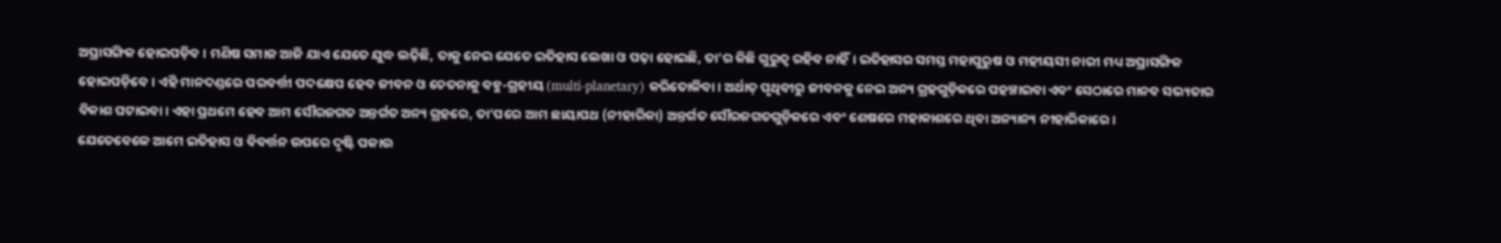ଅପ୍ରାସଙ୍ଗିକ ହୋଇପଡ଼ିବ। ମଣିଷ ସମାଜ ଆଜି ଯାଏ ଯେତେ ଯୁଦ୍ଧ ଲଢ଼ିଛି, ତାକୁ ନେଇ ଯେତେ ଇତିହାସ ଲେଖା ଓ ପଢ଼ା ହୋଇଛି, ତା’ର କିଛି ଗୁରୁତ୍ୱ ରହିବ ନାହିଁ। ଇତିହାସର ସମସ୍ତ ମହାପୁରୁଷ ଓ ମହୀୟସୀ ନାରୀ ମଧ୍ୟ ଅପ୍ରାସଙ୍ଗିକ ହୋଇପଡ଼ିବେ। ଏହି ମାନଦଣ୍ଡରେ ପରବର୍ତ୍ତୀ ପଦକ୍ଷେପ ହେବ ଜୀବନ ଓ ଚେତନାକୁ ବହୁ-ଗ୍ରହୀୟ (multi-planetary) କରିତୋଳିବା। ଅର୍ଥାତ୍‌ ପୃଥିବୀରୁ ଜୀବନକୁ ନେଇ ଅନ୍ୟ ଗ୍ରହଗୁଡ଼ିକରେ ପହଞ୍ଚାଇବା ଏବଂ ସେଠାରେ ମାନବ ସଭ୍ୟତାର ବିକାଶ ଘଟାଇବା। ଏହା ପ୍ରଥମେ ହେବ ଆମ ସୌରଜଗତ ଅନ୍ତର୍ଗତ ଅନ୍ୟ ଗ୍ରହରେ, ତା’ପରେ ଆମ ଛାୟାପଥ (ନୀହାରିକା) ଅନ୍ତର୍ଗତ ସୌରଜଗତଗୁଡ଼ିକରେ ଏବଂ ଶେଷରେ ମହାକାଶରେ ଥିବା ଅନ୍ୟାନ୍ୟ ନୀହାରିକାରେ।
ଯେତେବେଳେ ଆମେ ଇତିହାସ ଓ ବିବର୍ତ୍ତନ ଉପରେ ଦୃଷ୍ଟି ପକାଉ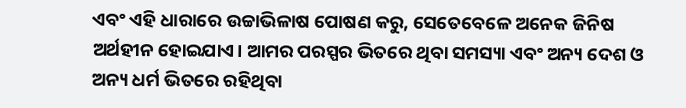ଏବଂ ଏହି ଧାରାରେ ଉଚ୍ଚାଭିଳାଷ ପୋଷଣ କରୁ, ସେତେବେଳେ ଅନେକ ଜିନିଷ ଅର୍ଥହୀନ ହୋଇଯାଏ। ଆମର ପରସ୍ପର ଭିତରେ ଥିବା ସମସ୍ୟା ଏବଂ ଅନ୍ୟ ଦେଶ ଓ ଅନ୍ୟ ଧର୍ମ ଭିତରେ ରହିଥିବା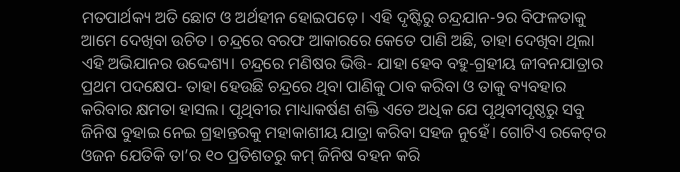ମତପାର୍ଥକ୍ୟ ଅତି ଛୋଟ ଓ ଅର୍ଥହୀନ ହୋଇପଡ଼େ। ଏହି ଦୃଷ୍ଟିରୁ ଚନ୍ଦ୍ରଯାନ-୨ର ବିଫଳତାକୁ ଆମେ ଦେଖିବା ଉଚିତ। ଚନ୍ଦ୍ରରେ ବରଫ ଆକାରରେ କେତେ ପାଣି ଅଛି, ତାହା ଦେଖିବା ଥିଲା ଏହି ଅଭିଯାନର ଉଦ୍ଦେଶ୍ୟ। ଚନ୍ଦ୍ରରେ ମଣିଷର ଭିତ୍ତି- ଯାହା ହେବ ବହୁ-ଗ୍ରହୀୟ ଜୀବନଯାତ୍ରାର ପ୍ରଥମ ପଦକ୍ଷେପ- ତାହା ହେଉଛି ଚନ୍ଦ୍ରରେ ଥିବା ପାଣିକୁ ଠାବ କରିବା ଓ ତାକୁ ବ୍ୟବହାର କରିବାର କ୍ଷମତା ହାସଲ। ପୃଥିବୀର ମାଧ୍ୟାକର୍ଷଣ ଶକ୍ତି ଏତେ ଅଧିକ ଯେ ପୃଥିବୀପୃଷ୍ଠରୁ ସବୁ ଜିନିଷ ବୁହାଇ ନେଇ ଗ୍ରହାନ୍ତରକୁ ମହାକାଶୀୟ ଯାତ୍ରା କରିବା ସହଜ ନୁହେଁ। ଗୋଟିଏ ରକେଟ୍‌ର ଓଜନ ଯେତିକି ତା’ର ୧୦ ପ୍ରତିଶତରୁ କମ୍‌ ଜିନିଷ ବହନ କରି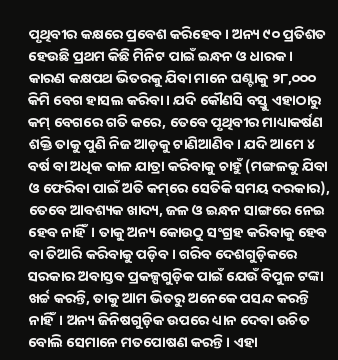ପୃଥିବୀର କକ୍ଷରେ ପ୍ରବେଶ କରିହେବ। ଅନ୍ୟ ୯୦ ପ୍ରତିଶତ ହେଉଛି ପ୍ରଥମ କିଛି ମିନିଟ ପାଇଁ ଇନ୍ଧନ ଓ ଧାରକ। କାରଣ କକ୍ଷପଥ ଭିତରକୁ ଯିବା ମାନେ ଘଣ୍ଟାକୁ ୨୮,୦୦୦ କିମି ବେଗ ହାସଲ କରିବା। ଯଦି କୌଣସି ବସ୍ତୁ ଏହାଠାରୁ କମ୍‌ ବେଗରେ ଗତି କରେ, ତେବେ ପୃଥିବୀର ମାଧ୍ୟାକର୍ଷଣ ଶକ୍ତି ତାକୁ ପୁଣି ନିଜ ଆଡ଼କୁ ଟାଣିଆଣିବ। ଯଦି ଆମେ ୪ ବର୍ଷ ବା ଅଧିକ କାଳ ଯାତ୍ରା କରିବାକୁ ଚାହୁଁ (ମଙ୍ଗଳକୁ ଯିବା ଓ ଫେରିବା ପାଇଁ ଅତି କମ୍‌ରେ ସେତିକି ସମୟ ଦରକାର), ତେବେ ଆବଶ୍ୟକ ଖାଦ୍ୟ, ଜଳ ଓ ଇନ୍ଧନ ସାଙ୍ଗରେ ନେଇ ହେବ ନାହିଁ। ତାକୁ ଅନ୍ୟ କୋଉଠୁ ସଂଗ୍ରହ କରିବାକୁ ହେବ ବା ତିଆରି କରିବାକୁ ପଡ଼ିବ। ଗରିବ ଦେଶଗୁଡ଼ିକରେ ସରକାର ଅବାସ୍ତବ ପ୍ରକଳ୍ପଗୁଡ଼ିକ ପାଇଁ ଯେଉଁ ବିପୁଳ ଟଙ୍କା ଖର୍ଚ୍ଚ କରନ୍ତି, ତାକୁ ଆମ ଭିତରୁ ଅନେକେ ପସନ୍ଦ କରନ୍ତି ନାହିଁ। ଅନ୍ୟ ଜିନିଷଗୁଡ଼ିକ ଉପରେ ଧ୍ୟାନ ଦେବା ଉଚିତ ବୋଲି ସେମାନେ ମତପୋଷଣ କରନ୍ତି। ଏହା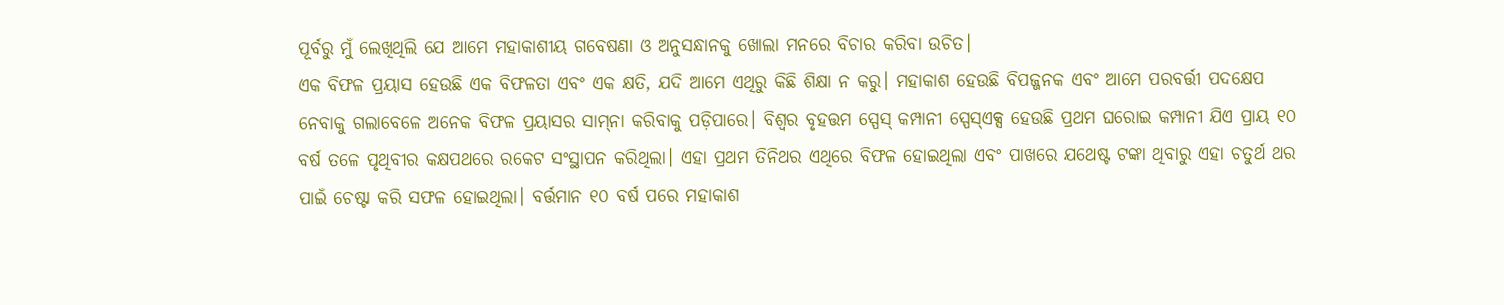ପୂର୍ବରୁ ମୁଁ ଲେଖିଥିଲି ଯେ ଆମେ ମହାକାଶୀୟ ଗବେଷଣା ଓ ଅନୁସନ୍ଧାନକୁ ଖୋଲା ମନରେ ବିଚାର କରିବା ଉଚିତ।
ଏକ ବିଫଳ ପ୍ରୟାସ ହେଉଛି ଏକ ବିଫଳତା ଏବଂ ଏକ କ୍ଷତି, ଯଦି ଆମେ ଏଥିରୁ କିଛି ଶିକ୍ଷା ନ କରୁ। ମହାକାଶ ହେଉଛି ବିପଜ୍ଜନକ ଏବଂ ଆମେ ପରବର୍ତ୍ତୀ ପଦକ୍ଷେପ ନେବାକୁ ଗଲାବେଳେ ଅନେକ ବିଫଳ ପ୍ରୟାସର ସାମ୍‌ନା କରିବାକୁ ପଡ଼ିପାରେ। ବିଶ୍ୱର ବୃହତ୍ତମ ସ୍ପେସ୍‌ କମ୍ପାନୀ ସ୍ପେସ୍‌ଏକ୍ସ ହେଉଛି ପ୍ରଥମ ଘରୋଇ କମ୍ପାନୀ ଯିଏ ପ୍ରାୟ ୧୦ ବର୍ଷ ତଳେ ପୃଥିବୀର କକ୍ଷପଥରେ ରକେଟ ସଂସ୍ଥାପନ କରିଥିଲା। ଏହା ପ୍ରଥମ ତିନିଥର ଏଥିରେ ବିଫଳ ହୋଇଥିଲା ଏବଂ ପାଖରେ ଯଥେଷ୍ଟ ଟଙ୍କା ଥିବାରୁ ଏହା ଚତୁର୍ଥ ଥର ପାଇଁ ଚେଷ୍ଟା କରି ସଫଳ ହୋଇଥିଲା। ବର୍ତ୍ତମାନ ୧୦ ବର୍ଷ ପରେ ମହାକାଶ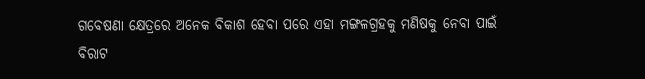ଗବେଷଣା କ୍ଷେତ୍ରରେ ଅନେକ ବିକାଶ ହେବା ପରେ ଏହା ମଙ୍ଗଳଗ୍ରହକୁ ମଣିଷକୁ ନେବା ପାଇଁ ବିରାଟ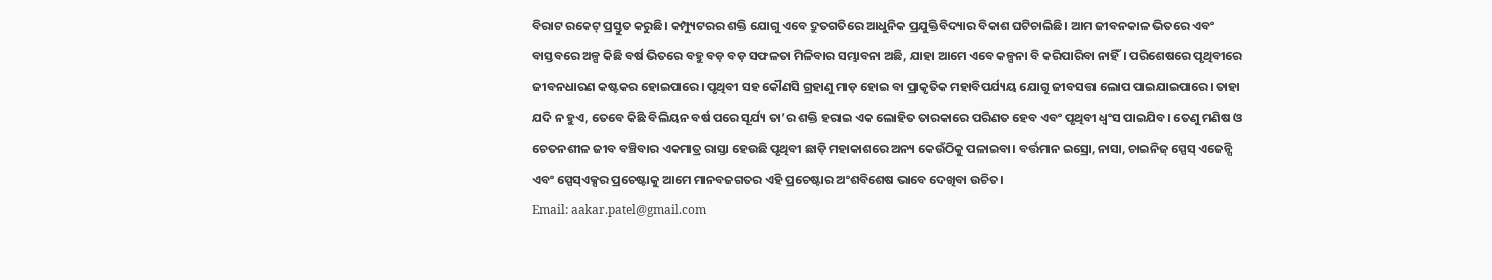ବିରାଟ ରକେଟ୍‌ ପ୍ରସ୍ତୁତ କରୁଛି। କମ୍ପ୍ୟୁଟରର ଶକ୍ତି ଯୋଗୁ ଏବେ ଦ୍ରୁତଗତିରେ ଆଧୁନିକ ପ୍ରଯୁକ୍ତିବିଦ୍ୟାର ବିକାଶ ଘଟିଚାଲିଛି। ଆମ ଜୀବନକାଳ ଭିତରେ ଏବଂ ବାସ୍ତବରେ ଅଳ୍ପ କିଛି ବର୍ଷ ଭିତରେ ବହୁ ବଡ଼ ବଡ଼ ସଫଳତା ମିଳିବାର ସମ୍ଭାବନା ଅଛି, ଯାହା ଆମେ ଏବେ କଳ୍ପନା ବି କରିପାରିବା ନାହିଁ। ପରିଶେଷରେ ପୃଥିବୀରେ ଜୀବନଧାରଣ କଷ୍ଟକର ହୋଇପାରେ। ପୃଥିବୀ ସହ କୌଣସି ଗ୍ରହାଣୁ ମାଡ଼ ହୋଇ ବା ପ୍ରାକୃତିକ ମହାବିପର୍ଯ୍ୟୟ ଯୋଗୁ ଜୀବସତ୍ତା ଲୋପ ପାଇଯାଇପାରେ। ତାହା ଯଦି ନ ହୁଏ, ତେବେ କିଛି ବିଲିୟନ ବର୍ଷ ପରେ ସୂର୍ଯ୍ୟ ତା’ର ଶକ୍ତି ହରାଇ ଏକ ଲୋହିତ ତାରକାରେ ପରିଣତ ହେବ ଏବଂ ପୃଥିବୀ ଧ୍ୱଂସ ପାଇଯିବ। ତେଣୁ ମଣିଷ ଓ ଚେତନଶୀଳ ଜୀବ ବଞ୍ଚିବାର ଏକମାତ୍ର ରାସ୍ତା ହେଉଛି ପୃଥିବୀ ଛାଡ଼ି ମହାକାଶରେ ଅନ୍ୟ କେଉଁଠିକୁ ପଳାଇବା। ବର୍ତ୍ତମାନ ଇସ୍ରୋ, ନାସା, ଚାଇନିଜ୍‌ ସ୍ପେସ୍‌ ଏଜେନ୍ସି ଏବଂ ସ୍ପେସ୍‌ଏକ୍ସର ପ୍ରଚେଷ୍ଟାକୁ ଆମେ ମାନବଜଗତର ଏହି ପ୍ରଚେଷ୍ଟାର ଅଂଶବିଶେଷ ଭାବେ ଦେଖିବା ଉଚିତ।
Email: aakar.patel@gmail.com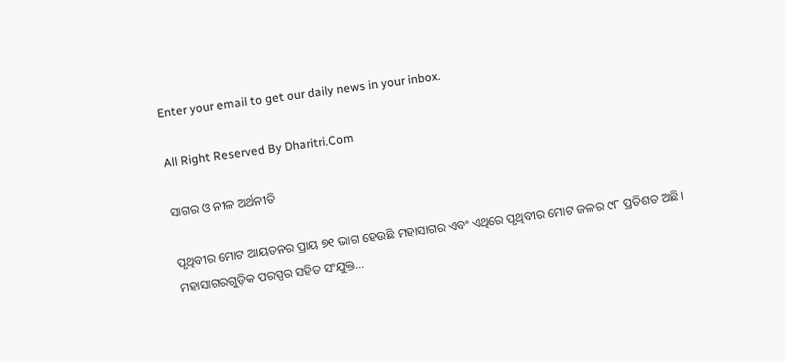Enter your email to get our daily news in your inbox.

All Right Reserved By Dharitri.Com

ସାଗର ଓ ନୀଳ ଅର୍ଥନୀତି

ପୃଥିବୀର ମୋଟ ଆୟତନର ପ୍ରାୟ ୭୧ ଭାଗ ହେଉଛି ମହାସାଗର ଏବଂ ଏଥିରେ ପୃଥିବୀର ମୋଟ ଜଳର ୯୮ ପ୍ରତିଶତ ଅଛି। ମହାସାଗରଗୁଡ଼ିକ ପରସ୍ପର ସହିତ ସଂଯୁକ୍ତ…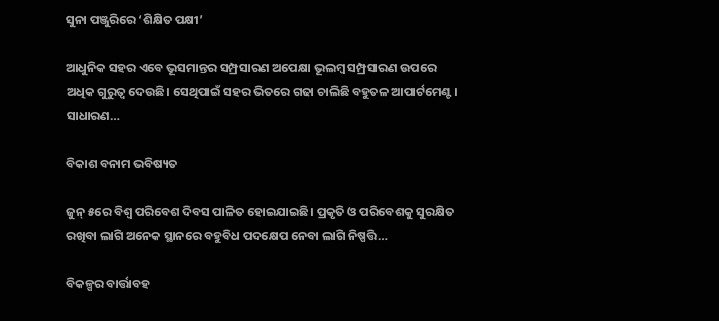ସୁନା ପଞ୍ଜୁରିରେ ‘ଶିକ୍ଷିତ ପକ୍ଷୀ’

ଆଧୁନିକ ସହର ଏବେ ଭୂସମାନ୍ତର ସମ୍ପ୍ରସାରଣ ଅପେକ୍ଷା ଭୂଲମ୍ବ ସମ୍ପ୍ରସାରଣ ଉପରେ ଅଧିକ ଗୁରୁତ୍ୱ ଦେଉଛି। ସେଥିପାଇଁ ସହର ଭିତରେ ଗଢା ଚାଲିଛି ବହୁତଳ ଆପାର୍ଟମେଣ୍ଟ। ସାଧାରଣ…

ବିକାଶ ବନାମ ଭବିଷ୍ୟତ

ଜୁନ୍‌ ୫ରେ ବିଶ୍ୱ ପରିବେଶ ଦିବସ ପାଳିତ ହୋଇଯାଇଛି। ପ୍ରକୃତି ଓ ପରିବେଶକୁ ସୁରକ୍ଷିତ ରଖିବା ଲାଗି ଅନେକ ସ୍ଥାନରେ ବହୁବିଧ ପଦକ୍ଷେପ ନେବା ଲାଗି ନିଷ୍ପତ୍ତି…

ବିକଳ୍ପର ବାର୍ତ୍ତାବହ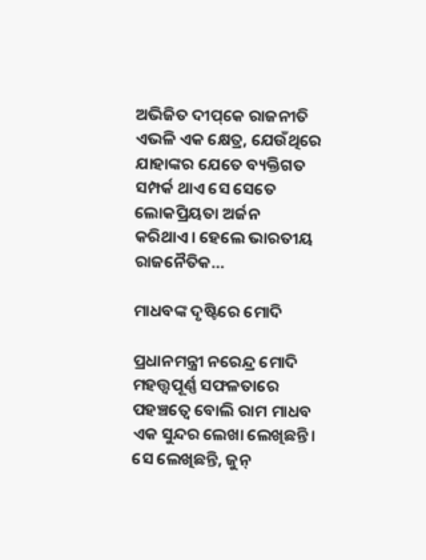ଅଭିଜିତ ଦୀପ୍‌କେ ରାଜନୀତି ଏଭଳି ଏକ କ୍ଷେତ୍ର, ଯେଉଁଥିରେ ଯାହାଙ୍କର ଯେତେ ବ୍ୟକ୍ତିଗତ ସମ୍ପର୍କ ଥାଏ ସେ ସେତେ ଲୋକପ୍ରିୟତା ଅର୍ଜନ କରିଥାଏ। ହେଲେ ଭାରତୀୟ ରାଜନୈତିକ…

ମାଧବଙ୍କ ଦୃଷ୍ଟିରେ ମୋଦି

ପ୍ରଧାନମନ୍ତ୍ରୀ ନରେନ୍ଦ୍ର ମୋଦି ମହତ୍ତ୍ୱପୂର୍ଣ୍ଣ ସଫଳତାରେ ପହଞ୍ଚତ୍ୱେ ବୋଲି ରାମ ମାଧବ ଏକ ସୁନ୍ଦର ଲେଖା ଲେଖିଛନ୍ତି। ସେ ଲେଖିଛନ୍ତି, ଜୁନ୍‌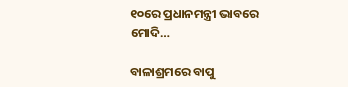୧୦ରେ ପ୍ରଧାନମନ୍ତ୍ରୀ ଭାବରେ ମୋଦି…

ବାଳାଶ୍ରମରେ ବାପୁ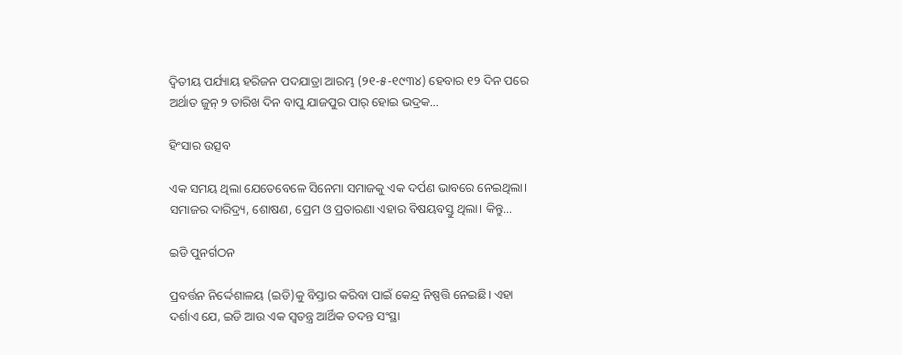ଦ୍ବିତୀୟ ପର୍ଯ୍ୟାୟ ହରିଜନ ପଦଯାତ୍ରା ଆରମ୍ଭ (୨୧-୫-୧୯୩୪) ହେବାର ୧୨ ଦିନ ପରେ ଅର୍ଥାତ ଜୁନ୍‌ ୨ ତାରିଖ ଦିନ ବାପୁ ଯାଜପୁର ପାର୍‌ ହୋଇ ଭଦ୍ରକ…

ହିଂସାର ଉତ୍ସବ

ଏକ ସମୟ ଥିଲା ଯେତେବେଳେ ସିନେମା ସମାଜକୁ ଏକ ଦର୍ପଣ ଭାବରେ ନେଇଥିଲା। ସମାଜର ଦାରିଦ୍ର୍ୟ, ଶୋଷଣ, ପ୍ରେମ ଓ ପ୍ରତାରଣା ଏହାର ବିଷୟବସ୍ତୁ ଥିଲା। କିନ୍ତୁ…

ଇଡି ପୁନର୍ଗଠନ

ପ୍ରବର୍ତ୍ତନ ନିର୍ଦ୍ଦେଶାଳୟ (ଇଡି)କୁ ବିସ୍ତାର କରିବା ପାଇଁ କେନ୍ଦ୍ର ନିଷ୍ପତ୍ତି ନେଇଛି। ଏହା ଦର୍ଶାଏ ଯେ, ଇଡି ଆଉ ଏକ ସ୍ବତନ୍ତ୍ର ଆର୍ଥିକ ତଦନ୍ତ ସଂସ୍ଥା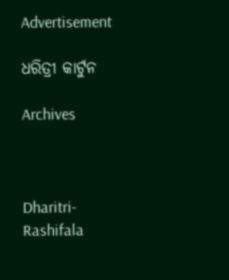Advertisement

ଧରିତ୍ରୀ କାର୍ଟୁନ

Archives



Dharitri-Rashifala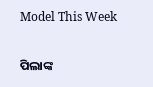Model This Week

ପିଲାଙ୍କ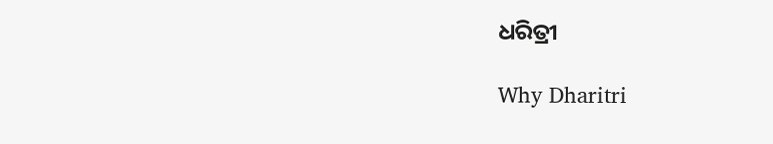ଧରିତ୍ରୀ

Why Dharitri